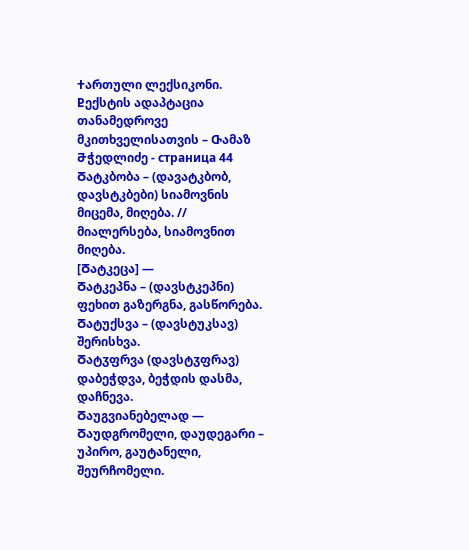Ⴕართული ლექსიკონი. Ⴒექსტის ადაპტაცია თანამედროვე მკითხველისათვის – Ⴇამაზ Ⴋჭედლიძე - страница 44
Ⴃატკბობა – (დავატკბობ, დავსტკბები) სიამოვნის მიცემა, მიღება. // მიალერსება, სიამოვნით მიღება.
[Ⴃატკეცა] —
Ⴃატკეპნა – (დავსტკეპნი) ფეხით გაზერგნა, გასწორება.
Ⴃატუქსვა – (დავსტუკსავ) შერისხვა.
Ⴃატჳფრვა (დავსტჳფრავ) დაბეჭდვა, ბეჭდის დასმა, დაჩნევა.
Ⴃაუგვიანებელად —
Ⴃაუდგრომელი, დაუდეგარი – უპირო, გაუტანელი, შეურჩომელი.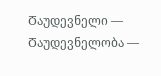Ⴃაუდევნელი —
Ⴃაუდევნელობა —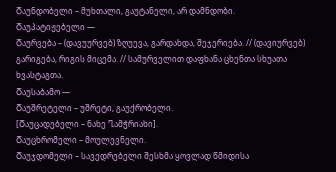Ⴃაუნდობელი – მუხთალი, გაუტანელი, არ დამნდობი.
Ⴃაუპატიჟებელი —
Ⴃაურვება – (დავუურვებ) ზღუევა, გარდახდა, შეჯერიება. // (დავიურვებ) გარიგება, რიგის მიცემა. // სამურველით დაფხანა ცხენთა სხუათა ხვასტაგთა.
Ⴃაუსაბამო —
Ⴃაუშრეტელი – უშრეტი, გაუქრობელი.
[Ⴃაუცადებელი – ნახე Ⴂამჭრიახი].
Ⴃაუცხრომელი – მოულევნელი.
Ⴃაუჯდომელი – სავედრებელი შესხმა ყოვლად წმიდისა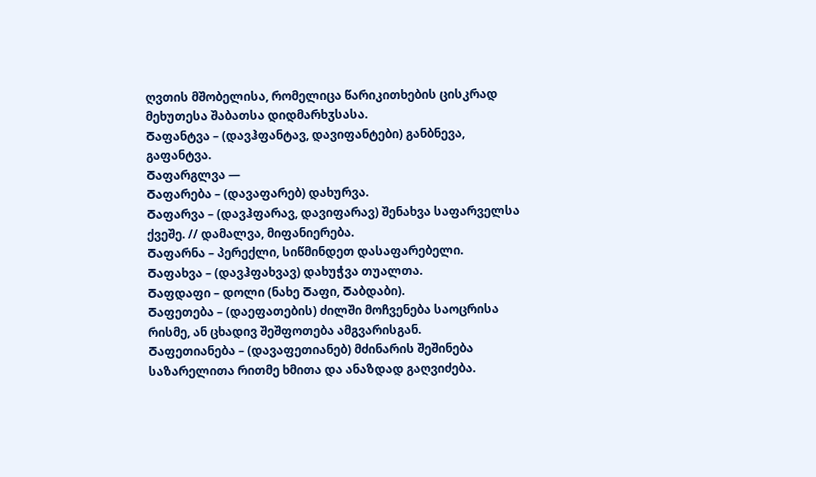ღვთის მშობელისა, რომელიცა წარიკითხების ცისკრად მეხუთესა შაბათსა დიდმარხჳსასა.
Ⴃაფანტვა – (დავჰფანტავ, დავიფანტები) განბნევა, გაფანტვა.
Ⴃაფარგლვა —
Ⴃაფარება – (დავაფარებ) დახურვა.
Ⴃაფარვა – (დავჰფარავ, დავიფარავ) შენახვა საფარველსა ქვეშე. // დამალვა, მიფანიერება.
Ⴃაფარნა – პერექლი, სიწმინდეთ დასაფარებელი.
Ⴃაფახვა – (დავჰფახვავ) დახუჭვა თუალთა.
Ⴃაფდაფი – დოლი (ნახე Ⴃაფი, Ⴃაბდაბი).
Ⴃაფეთება – (დაეფათების) ძილში მოჩვენება საოცრისა რისმე, ან ცხადივ შეშფოთება ამგვარისგან.
Ⴃაფეთიანება – (დავაფეთიანებ) მძინარის შეშინება საზარელითა რითმე ხმითა და ანაზდად გაღვიძება.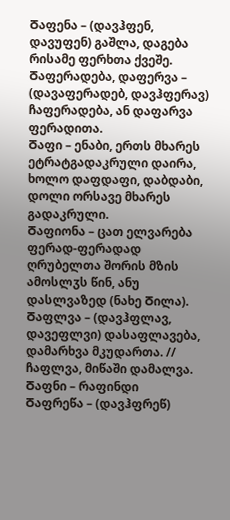Ⴃაფენა – (დავჰფენ, დავუფენ) გაშლა, დაგება რისამე ფერხთა ქვეშე.
Ⴃაფერადება, დაფერვა – (დავაფერადებ, დავჰფერავ) ჩაფერადება, ან დაფარვა ფერადითა.
Ⴃაფი – ენაბი, ერთს მხარეს ეტრატგადაკრული დაირა, ხოლო დაფდაფი, დაბდაბი, დოლი ორსავე მხარეს გადაკრული.
Ⴃაფიონა – ცათ ელვარება ფერად-ფერადად ღრუბელთა შორის მზის ამოსლჳს წინ, ანუ დასლვაზედ (ნახე Ⴃილა).
Ⴃაფლვა – (დავჰფლავ, დავეფლვი) დასაფლავება, დამარხვა მკუდართა. // ჩაფლვა, მიწაში დამალვა.
Ⴃაფნი – რაფინდი
Ⴃაფრეწა – (დავჰფრეწ)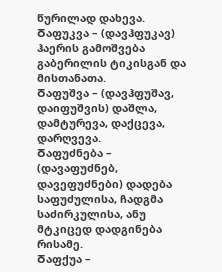წურილად დახევა.
Ⴃაფუკვა – (დავჰფუკავ) ჰაერის გამოშვება გაბერილის ტიკისგან და მისთანათა.
Ⴃაფუშვა – (დავჰფუშავ, დაიფუშვის) დაშლა, დამტურევა, დაქცევა, დარღვევა.
Ⴃაფუძნება – (დავაფუძნებ, დავეფუძნები) დადება საფუძულისა, ჩადგმა საძირკულისა, ანუ მტკიცედ დადგინება რისამე.
Ⴃაფქუა –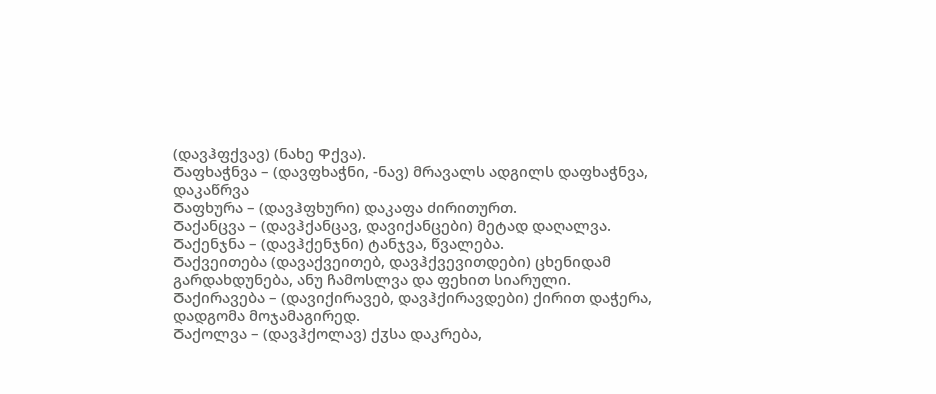(დავჰფქვავ) (ნახე Ⴔქვა).
Ⴃაფხაჭნვა – (დავფხაჭნი, -ნავ) მრავალს ადგილს დაფხაჭნვა, დაკაწრვა
Ⴃაფხურა – (დავჰფხური) დაკაფა ძირითურთ.
Ⴃაქანცვა – (დავჰქანცავ, დავიქანცები) მეტად დაღალვა.
Ⴃაქენჯნა – (დავჰქენჯნი) ტანჯვა, წვალება.
Ⴃაქვეითება (დავაქვეითებ, დავჰქვევითდები) ცხენიდამ გარდახდუნება, ანუ ჩამოსლვა და ფეხით სიარული.
Ⴃაქირავება – (დავიქირავებ, დავჰქირავდები) ქირით დაჭერა, დადგომა მოჯამაგირედ.
Ⴃაქოლვა – (დავჰქოლავ) ქჳსა დაკრება,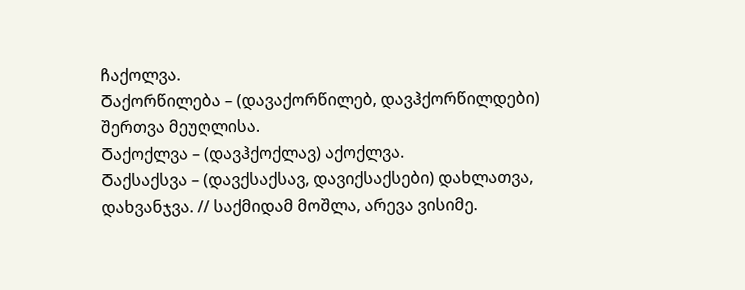ჩაქოლვა.
Ⴃაქორწილება – (დავაქორწილებ, დავჰქორწილდები) შერთვა მეუღლისა.
Ⴃაქოქლვა – (დავჰქოქლავ) აქოქლვა.
Ⴃაქსაქსვა – (დავქსაქსავ, დავიქსაქსები) დახლათვა, დახვანჯვა. // საქმიდამ მოშლა, არევა ვისიმე.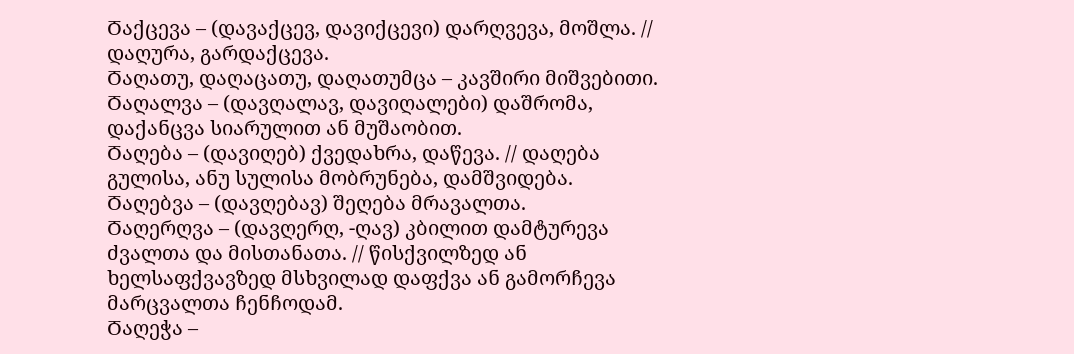Ⴃაქცევა – (დავაქცევ, დავიქცევი) დარღვევა, მოშლა. // დაღურა, გარდაქცევა.
Ⴃაღათუ, დაღაცათუ, დაღათუმცა – კავშირი მიშვებითი.
Ⴃაღალვა – (დავღალავ, დავიღალები) დაშრომა, დაქანცვა სიარულით ან მუშაობით.
Ⴃაღება – (დავიღებ) ქვედახრა, დაწევა. // დაღება გულისა, ანუ სულისა მობრუნება, დამშვიდება.
Ⴃაღებვა – (დავღებავ) შეღება მრავალთა.
Ⴃაღერღვა – (დავღერღ, -ღავ) კბილით დამტურევა ძვალთა და მისთანათა. // წისქვილზედ ან ხელსაფქვავზედ მსხვილად დაფქვა ან გამორჩევა მარცვალთა ჩენჩოდამ.
Ⴃაღეჭა –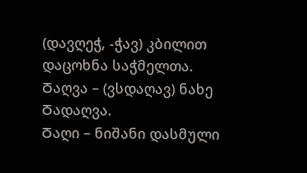(დავღეჭ, -ჭავ) კბილით დაცოხნა საჭმელთა.
Ⴃაღვა – (ვსდაღავ) ნახე Ⴃადაღვა.
Ⴃაღი – ნიშანი დასმული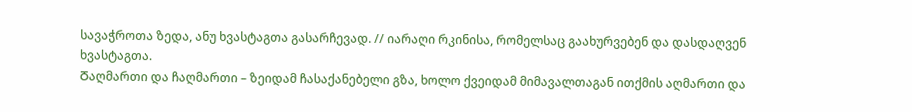სავაჭროთა ზედა, ანუ ხვასტაგთა გასარჩევად. // იარაღი რკინისა, რომელსაც გაახურვებენ და დასდაღვენ ხვასტაგთა.
Ⴃაღმართი და ჩაღმართი – ზეიდამ ჩასაქანებელი გზა, ხოლო ქვეიდამ მიმავალთაგან ითქმის აღმართი და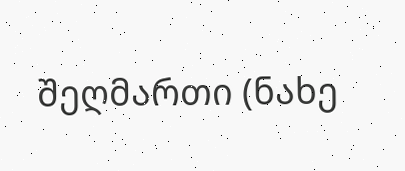შეღმართი (ნახე